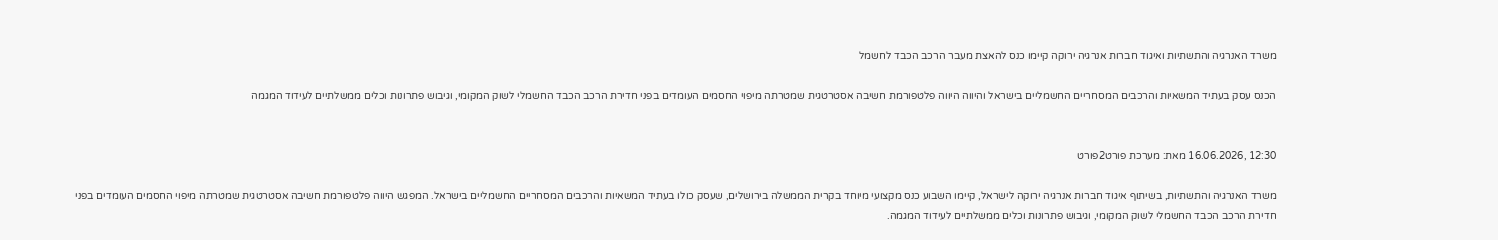משרד האנרגיה והתשתיות ואיגוד חברות אנרגיה ירוקה קיימו כנס להאצת מעבר הרכב הכבד לחשמל

הכנס עסק בעתיד המשאיות והרכבים המסחריים החשמליים בישראל והיווה היווה פלטפורמת חשיבה אסטרטגית שמטרתה מיפוי החסמים העומדים בפני חדירת הרכב הכבד החשמלי לשוק המקומי, וגיבוש פתרונות וכלים ממשלתיים לעידוד המגמה


12:30 ,16.06.2026 מאת: מערכת פורט2פורט

משרד האנרגיה והתשתיות, בשיתוף איגוד חברות אנרגיה ירוקה לישראל, קיימו השבוע כנס מקצועי מיוחד בקרית הממשלה בירושלים, שעסק כולו בעתיד המשאיות והרכבים המסחריים החשמליים בישראל. המפגש היווה פלטפורמת חשיבה אסטרטגית שמטרתה מיפוי החסמים העומדים בפני חדירת הרכב הכבד החשמלי לשוק המקומי, וגיבוש פתרונות וכלים ממשלתיים לעידוד המגמה.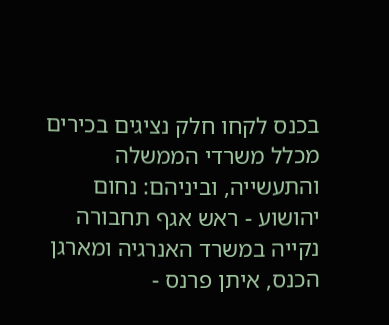בכנס לקחו חלק נציגים בכירים מכלל משרדי הממשלה והתעשייה, וביניהם: נחום יהושוע - ראש אגף תחבורה נקייה במשרד האנרגיה ומארגן הכנס, איתן פרנס -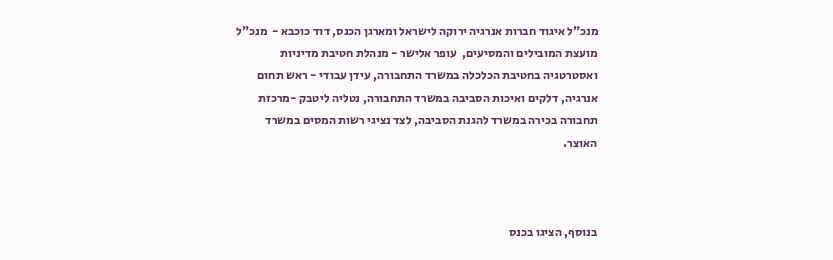מנכ"ל איגוד חברות אנרגיה ירוקה לישראל ומארגן הכנס, דוד כוכבא -  מנכ"ל מועצת המובילים והמסיעים,  עופר אלישר - מנהלת חטיבת מדיניות ואסטרטגיה בחטיבת הכלכלה במשרד התחבורה, עידן עבודי - ראש תחום אנרגיה, דלקים ואיכות הסביבה במשרד התחבורה, נטליה ליטבק -מרכזת תחבורה בכירה במשרד להגנת הסביבה, לצד נציגי רשות המסים במשרד האוצר.



בנוסף, הציגו בכנס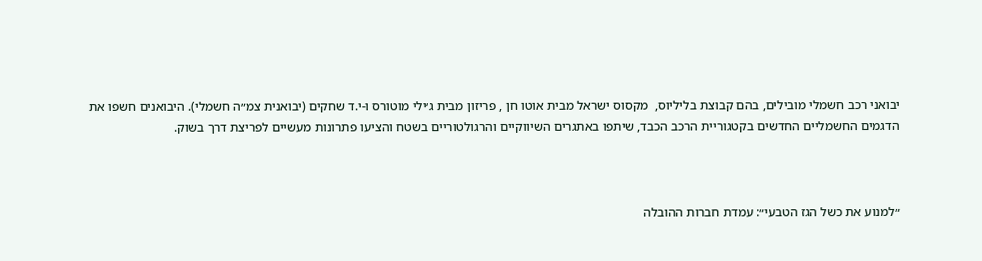יבואני רכב חשמלי מובילים, בהם קבוצת בליליוס,  מקסוס ישראל מבית אוטו חן , פריזון מבית ג׳ילי מוטורס ו-י.ד שחקים (יבואנית צמ״ה חשמלי). היבואנים חשפו את הדגמים החשמליים החדשים בקטגוריית הרכב הכבד, שיתפו באתגרים השיווקיים והרגולטוריים בשטח והציעו פתרונות מעשיים לפריצת דרך בשוק.



״למנוע את כשל הגז הטבעי״: עמדת חברות ההובלה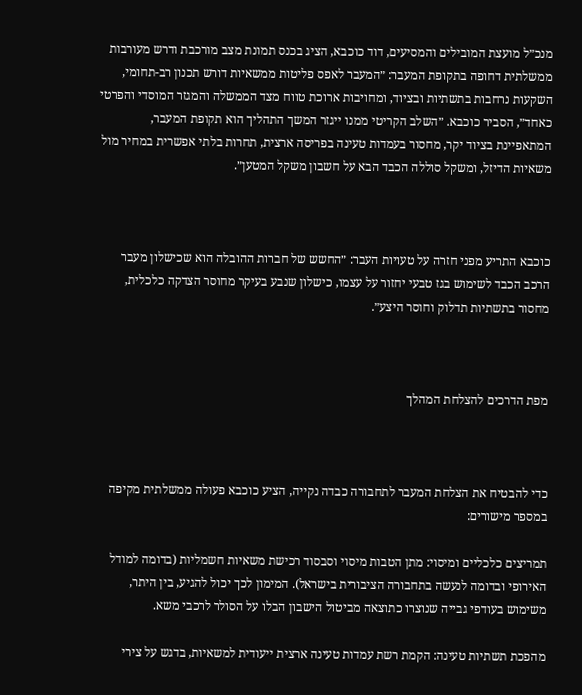מנכ״ל מועצת המובילים והמסיעים, דוד כוכבא, הציג בכנס תמונת מצב מורכבת ודרש מעורבות ממשלתית דחופה בתקופת המעבר: ״המעבר לאפס פליטות ממשאיות דורש תכנון רב-תחומי, השקעות נרחבות בתשתיות ובציוד, ומחויבות ארוכת טווח מצד הממשלה והמגזר המוסדי והפרטי כאחד״, הסביר כוכבא. ״השלב הקריטי ממנו ייגזר המשך התהליך הוא תקופת המעבר, המתאפיינת בציוד יקר, מחסור בעמדות טעינה בפריסה ארצית, תחרות בלתי אפשרית במחיר מול משאיות הדיזל, ומשקל סוללה הכבד הבא על חשבון משקל המטען״.



כוכבא התריע מפני חזרה על טעויות העבר: ״החשש של חברות ההובלה הוא שכישלון מעבר הרכב הכבד לשימוש בגז טבעי יחזור על עצמו, כישלון שנבע בעיקר מחוסר הצדקה כלכלית, מחסור בתשתיות תדלוק וחוסר היצע״.



מפת הדרכים להצלחת המהלך



כדי להבטיח את הצלחת המעבר לתחבורה כבדה נקייה, הציע כוכבא פעולה ממשלתית מקיפה במספר מישורים:

תמריצים כלכליים ומיסוי: מתן הטבות מיסוי וסבסוד רכישת משאיות חשמליות (בדומה למודל האירופי ובדומה לנעשה בתחבורה הציבורית בישראל). המימון לכך יכול להגיע, בין היתר, משימוש בעודפי גבייה שנוצרו כתוצאה מביטול הישבון הבלו על הסולר לרכבי משא.

מהפכת תשתיות טעינה: הקמת רשת עמדות טעינה ארצית ייעודית למשאיות, בדגש על צירי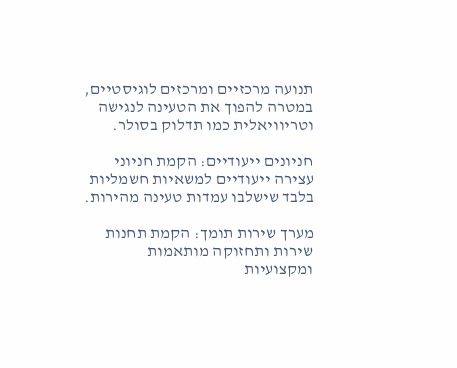תנועה מרכזיים ומרכזים לוגיסטיים, במטרה להפוך את הטעינה לנגישה וטריוויאלית כמו תדלוק בסולר.

חניונים ייעודיים: הקמת חניוני עצירה ייעודיים למשאיות חשמליות בלבד שישלבו עמדות טעינה מהירות.

מערך שירות תומך: הקמת תחנות שירות ותחזוקה מותאמות ומקצועיות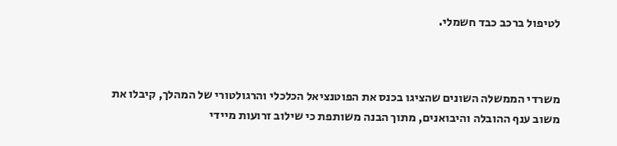לטיפול ברכב כבד חשמלי.



משרדי הממשלה השונים שהציגו בכנס את הפוטנציאל הכלכלי והרגולטורי של המהלך, קיבלו את משוב ענף ההובלה והיבואנים, מתוך הבנה משותפת כי שילוב זרועות מיידי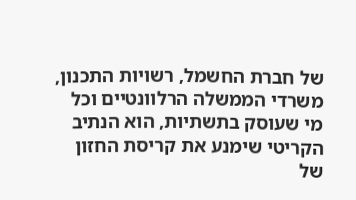של חברת החשמל, רשויות התכנון, משרדי הממשלה הרלוונטיים וכל מי שעוסק בתשתיות, הוא הנתיב הקריטי שימנע את קריסת החזון של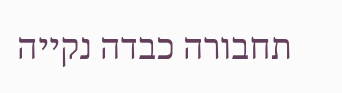תחבורה כבדה נקייה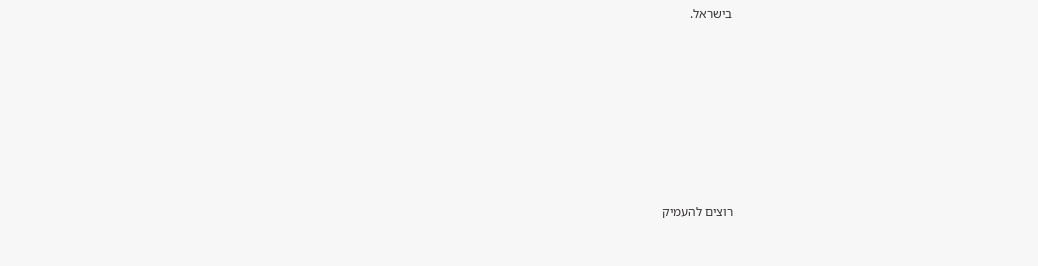בישראל.







רוצים להעמיק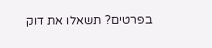בפרטים? תשאלו את דוק